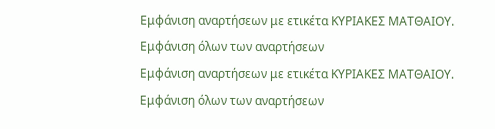Εμφάνιση αναρτήσεων με ετικέτα ΚΥΡΙΑΚΕΣ ΜΑΤΘΑΙΟΥ. Εμφάνιση όλων των αναρτήσεων
Εμφάνιση αναρτήσεων με ετικέτα ΚΥΡΙΑΚΕΣ ΜΑΤΘΑΙΟΥ. Εμφάνιση όλων των αναρτήσεων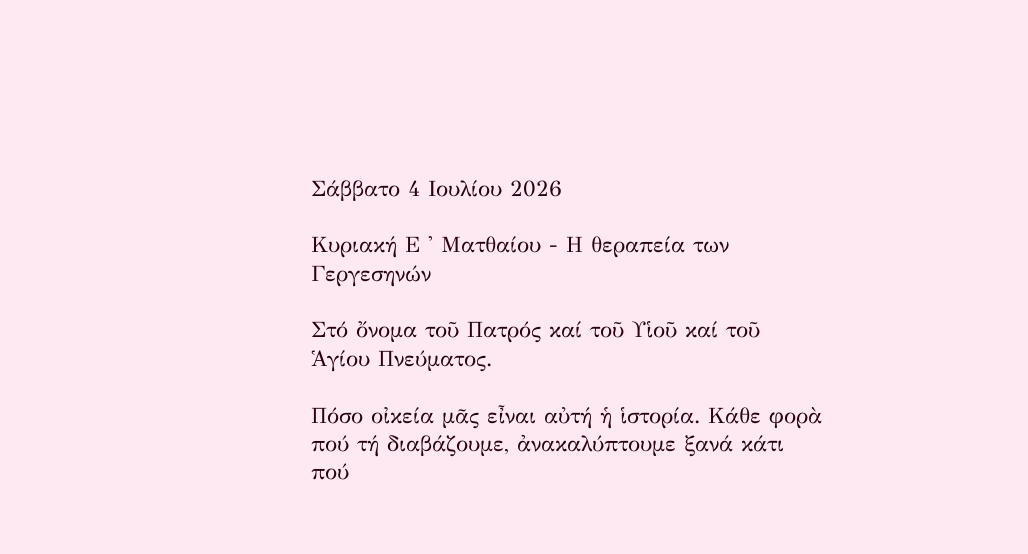Σάββατο 4 Ιουλίου 2026

Κυριακή Ε ' Ματθαίου - Η θεραπεία των Γεργεσηνών

Στό ὄνομα τοῦ Πατρός καί τοῦ Υἱοῦ καί τοῦ Ἁγίου Πνεύματος.

Πόσο οἰκεία μᾶς εἶναι αὐτή ἡ ἱστορία. Κάθε φορὰ πού τή διαβάζουμε, ἀνακαλύπτουμε ξανά κάτι πού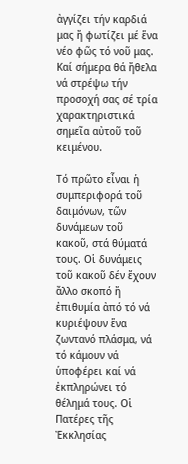ἀγγίζει τήν καρδιά μας ἤ φωτίζει μέ ἕνα νέο φῶς τό νοῦ μας. Καί σήμερα θά ἤθελα νά στρέψω τήν προσοχή σας σέ τρία χαρακτηριστικά σημεῖα αὐτοῦ τοῦ κειμένου.

Τό πρῶτο εἶναι ἡ συμπεριφορά τοῦ δαιμόνων, τῶν δυνάμεων τοῦ κακοῦ, στά θύματά τους. Οἱ δυνάμεις τοῦ κακοῦ δέν ἔχουν ἄλλο σκοπό ἤ ἐπιθυμία ἀπό τό νά κυριέψουν ἕνα ζωντανό πλάσμα, νά τό κάμουν νά ὑποφέρει καί νά ἐκπληρώνει τό θέλημά τους. Οἱ Πατέρες τῆς Ἐκκλησίας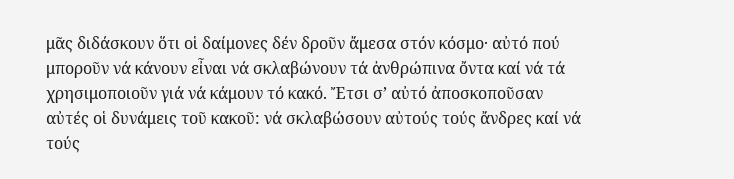μᾶς διδάσκουν ὅτι οἱ δαίμονες δέν δροῦν ἄμεσα στόν κόσμο· αὐτό πού μποροῦν νά κάνουν εἶναι νά σκλαβώνουν τά ἀνθρώπινα ὄντα καί νά τά χρησιμοποιοῦν γιά νά κάμουν τό κακό. Ἔτσι σ’ αὐτό ἀποσκοποῦσαν αὐτές οἱ δυνάμεις τοῦ κακοῦ: νά σκλαβώσουν αὐτούς τούς ἄνδρες καί νά τούς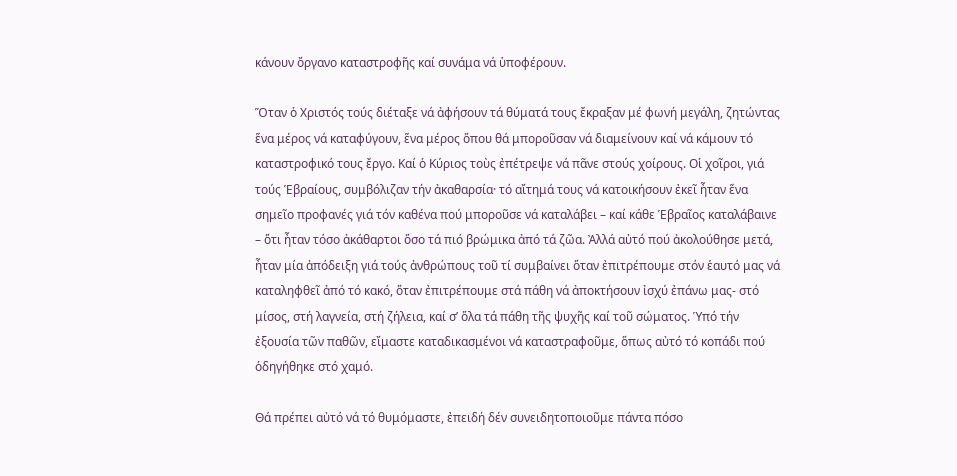κάνουν ὄργανο καταστροφῆς καί συνάμα νά ὑποφέρουν.

Ὅταν ὁ Χριστός τούς διέταξε νά ἀφήσουν τά θύματά τους ἔκραξαν μέ φωνή μεγάλη, ζητώντας ἕνα μέρος νά καταφύγουν, ἕνα μέρος ὅπου θά μποροῦσαν νά διαμείνουν καί νά κάμουν τό καταστροφικό τους ἔργο. Καί ὁ Κύριος τοὺς ἐπέτρεψε νά πᾶνε στούς χοίρους. Οἱ χοῖροι, γιά τούς Ἑβραίους, συμβόλιζαν τήν ἀκαθαρσία· τό αἴτημά τους νά κατοικήσουν ἐκεῖ ἦταν ἕνα σημεῖο προφανές γιά τόν καθένα πού μποροῦσε νά καταλάβει – καί κάθε Ἑβραῖος καταλάβαινε – ὅτι ἦταν τόσο ἀκάθαρτοι ὅσο τά πιό βρώμικα ἀπό τά ζῶα. Ἀλλά αὐτό πού ἀκολούθησε μετά, ἦταν μία ἀπόδειξη γιά τούς ἀνθρώπους τοῦ τί συμβαίνει ὅταν ἐπιτρέπουμε στόν ἑαυτό μας νά καταληφθεῖ ἀπό τό κακό, ὅταν ἐπιτρέπουμε στά πάθη νά ἀποκτήσουν ἰσχύ ἐπάνω μας- στό μίσος, στή λαγνεία, στή ζήλεια, καί σ’ ὅλα τά πάθη τῆς ψυχῆς καί τοῦ σώματος. Ὑπό τήν ἐξουσία τῶν παθῶν, εἴμαστε καταδικασμένοι νά καταστραφοῦμε, ὅπως αὐτό τό κοπάδι πού ὁδηγήθηκε στό χαμό.

Θά πρέπει αὐτό νά τό θυμόμαστε, ἐπειδή δέν συνειδητοποιοῦμε πάντα πόσο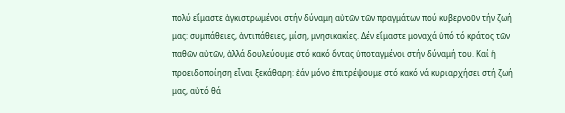πολύ εἴμαστε ἀγκιστρωμένοι στήν δύναμη αὐτῶν τῶν πραγμάτων πού κυβερνοῦν τήν ζωή μας: συμπάθειες, ἀντιπάθειες, μίση, μνησικακίες. Δέν εἴμαστε μοναχά ὑπό τό κράτος τῶν παθῶν αὐτῶν, ἀλλά δουλεύουμε στό κακό ὄντας ὑποταγμένοι στήν δύναμή του. Καί ἡ προειδοποίηση εἶναι ξεκάθαρη: ἐάν μόνο ἐπιτρέψουμε στό κακό νά κυριαρχήσει στή ζωή μας, αὐτό θά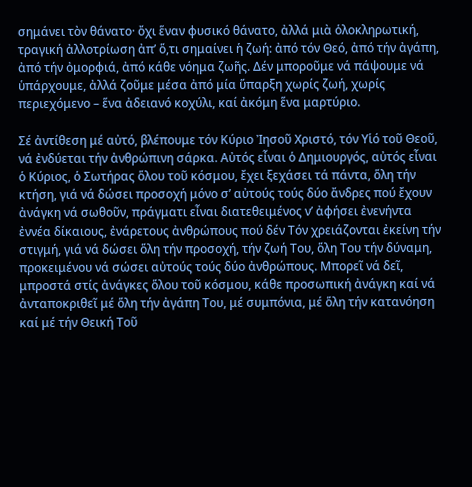σημάνει τὸν θάνατο· ὄχι ἕναν φυσικό θάνατο, ἀλλά μιὰ ὁλοκληρωτική, τραγική ἀλλοτρίωση ἀπ’ ὅ,τι σημαίνει ἡ ζωή: ἀπό τόν Θεό, ἀπό τήν ἀγάπη, ἀπό τήν ὀμορφιά, ἀπό κάθε νόημα ζωῆς. Δέν μποροῦμε νά πάψουμε νά ὑπάρχουμε, ἀλλά ζοῦμε μέσα ἀπό μία ὕπαρξη χωρίς ζωή, χωρίς περιεχόμενο – ἕνα ἀδειανό κοχύλι, καί ἀκόμη ἕνα μαρτύριο.

Σέ ἀντίθεση μέ αὐτό, βλέπουμε τόν Κύριο Ἰησοῦ Χριστό, τόν Υἱό τοῦ Θεοῦ, νά ἐνδύεται τήν ἀνθρώπινη σάρκα. Αὐτός εἶναι ὁ Δημιουργός, αὐτός εἶναι ὁ Κύριος, ὁ Σωτήρας ὅλου τοῦ κόσμου, ἔχει ξεχάσει τά πάντα, ὅλη τήν κτήση, γιά νά δώσει προσοχή μόνο σ’ αὐτούς τούς δύο ἄνδρες πού ἔχουν ἀνάγκη νά σωθοῦν, πράγματι εἶναι διατεθειμένος ν’ ἀφήσει ἐνενήντα ἐννέα δίκαιους, ἐνάρετους ἀνθρώπους πού δέν Τόν χρειάζονται ἐκείνη τήν στιγμή, γιά νά δώσει ὅλη τήν προσοχή, τήν ζωή Του, ὅλη Του τήν δύναμη, προκειμένου νά σώσει αὐτούς τούς δύο ἀνθρώπους. Μπορεῖ νά δεῖ, μπροστά στίς ἀνάγκες ὅλου τοῦ κόσμου, κάθε προσωπική ἀνάγκη καί νά ἀνταποκριθεῖ μέ ὅλη τήν ἀγάπη Του, μέ συμπόνια, μέ ὅλη τήν κατανόηση καί μέ τήν Θεική Τοῦ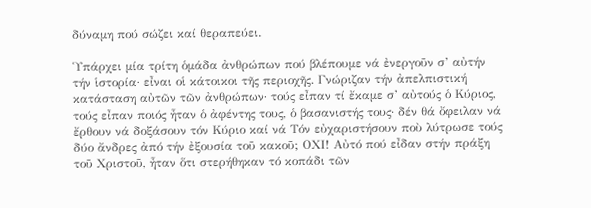δύναμη πού σώζει καί θεραπεύει.

Ὑπάρχει μία τρίτη ὁμάδα ἀνθρώπων πού βλέπουμε νά ἐνεργοῦν σ’ αὐτήν τήν ἱστορία· εἶναι οἱ κάτοικοι τῆς περιοχῆς. Γνώριζαν τήν ἀπελπιστική κατάσταση αὐτῶν τῶν ἀνθρώπων· τούς εἶπαν τί ἔκαμε σ’ αὐτούς ὁ Κύριος, τούς εἶπαν ποιός ἦταν ὁ ἀφέντης τους, ὁ βασανιστής τους· δέν θά ὄφειλαν νά ἔρθουν νά δοξάσουν τόν Κύριο καί νά Τόν εὐχαριστήσουν ποὺ λύτρωσε τούς δύο ἄνδρες ἀπό τήν ἐξουσία τοῦ κακοῦ; ΟΧΙ! Αὐτό πού εἶδαν στήν πράξη τοῦ Χριστοῦ, ἦταν ὅτι στερήθηκαν τό κοπάδι τῶν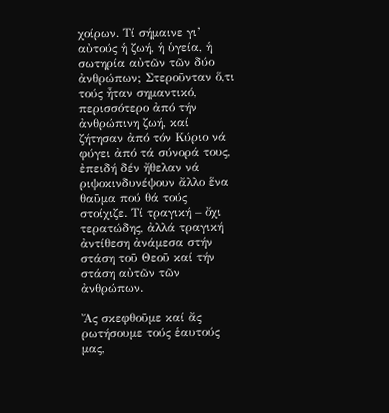χοίρων. Τί σήμαινε γι’ αὐτούς ἡ ζωή, ἡ ὑγεία, ἡ σωτηρία αὐτῶν τῶν δύο ἀνθρώπων; Στεροῦνταν ὅ,τι τούς ἦταν σημαντικό, περισσότερο ἀπό τήν ἀνθρώπινη ζωή, καί ζήτησαν ἀπό τόν Κύριο νά φύγει ἀπό τά σύνορά τους, ἐπειδή δέν ἤθελαν νά ριψοκινδυνέψουν ἄλλο ἕνα θαῦμα πού θά τούς στοίχιζε. Τί τραγική – ὄχι τερατώδης, ἀλλά τραγική ἀντίθεση ἀνάμεσα στήν στάση τοῦ Θεοῦ καί τήν στάση αὐτῶν τῶν ἀνθρώπων.

Ἄς σκεφθοῦμε καί ἄς ρωτήσουμε τούς ἑαυτούς μας,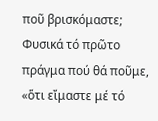ποῦ βρισκόμαστε; Φυσικά τό πρῶτο πράγμα πού θά ποῦμε, «ὅτι εἴμαστε μέ τό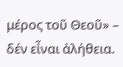μέρος τοῦ Θεοῦ» – δέν εἶναι ἀλήθεια.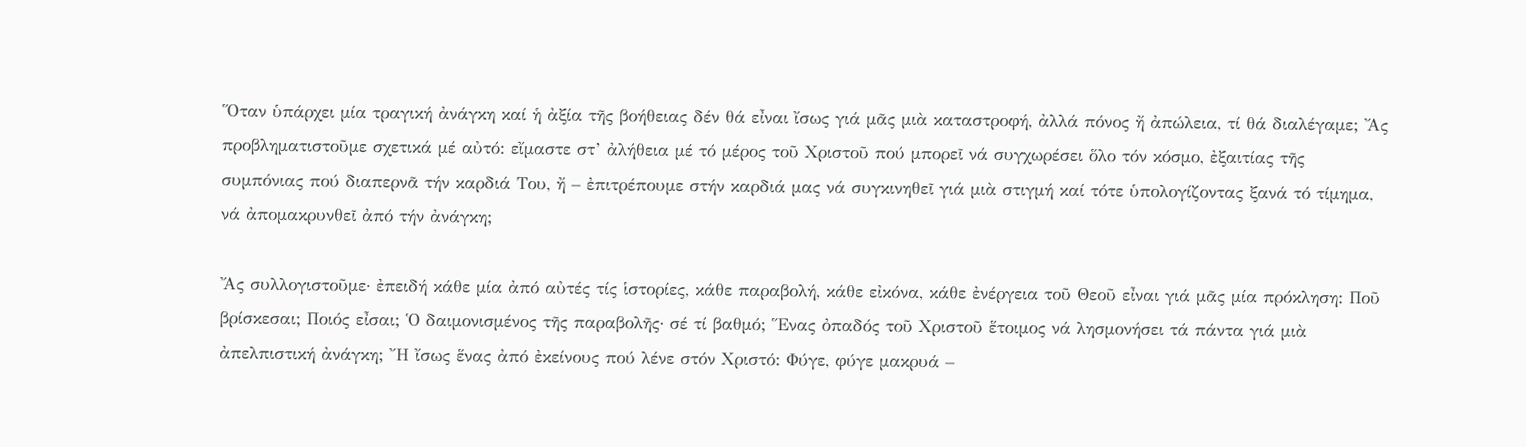Ὅταν ὑπάρχει μία τραγική ἀνάγκη καί ἡ ἀξία τῆς βοήθειας δέν θά εἶναι ἴσως γιά μᾶς μιὰ καταστροφή, ἀλλά πόνος ἤ ἀπώλεια, τί θά διαλέγαμε; Ἄς προβληματιστοῦμε σχετικά μέ αὐτό: εἴμαστε στ’ ἀλήθεια μέ τό μέρος τοῦ Χριστοῦ πού μπορεῖ νά συγχωρέσει ὅλο τόν κόσμο, ἐξαιτίας τῆς συμπόνιας πού διαπερνᾶ τήν καρδιά Του, ἤ – ἐπιτρέπουμε στήν καρδιά μας νά συγκινηθεῖ γιά μιὰ στιγμή καί τότε ὑπολογίζοντας ξανά τό τίμημα, νά ἀπομακρυνθεῖ ἀπό τήν ἀνάγκη;

Ἄς συλλογιστοῦμε· ἐπειδή κάθε μία ἀπό αὐτές τίς ἱστορίες, κάθε παραβολή, κάθε εἰκόνα, κάθε ἐνέργεια τοῦ Θεοῦ εἶναι γιά μᾶς μία πρόκληση: Ποῦ βρίσκεσαι; Ποιός εἶσαι; Ὁ δαιμονισμένος τῆς παραβολῆς· σέ τί βαθμό; Ἕνας ὀπαδός τοῦ Χριστοῦ ἕτοιμος νά λησμονήσει τά πάντα γιά μιὰ ἀπελπιστική ἀνάγκη; Ἤ ἴσως ἕνας ἀπό ἐκείνους πού λένε στόν Χριστό: Φύγε, φύγε μακρυά –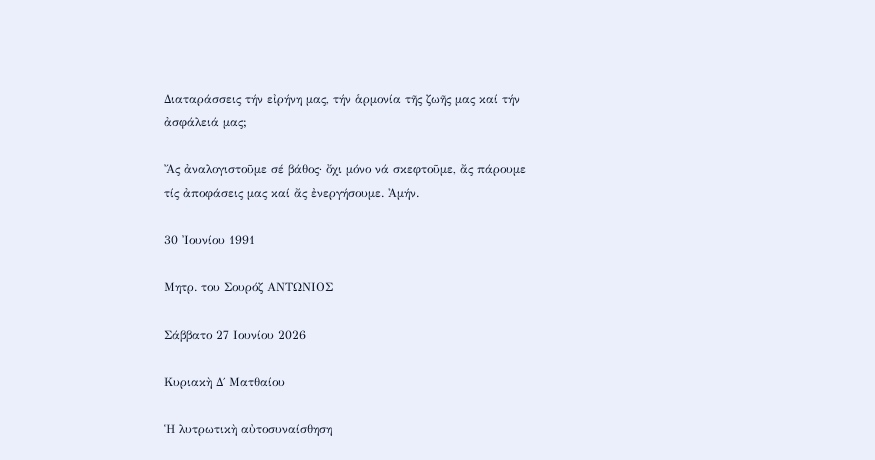Διαταράσσεις τήν εἰρήνη μας, τήν ἁρμονία τῆς ζωῆς μας καί τήν ἀσφάλειά μας;

Ἄς ἀναλογιστοῦμε σέ βάθος· ὄχι μόνο νά σκεφτοῦμε, ἄς πάρουμε τίς ἀποφάσεις μας καί ἄς ἐνεργήσουμε. Ἀμήν.

30 Ἰουνίου 1991

Μητρ. του Σουρόζ ΑΝΤΩΝΙΟΣ

Σάββατο 27 Ιουνίου 2026

Κυριακὴ Δ΄ Ματθαίου

Ἡ λυτρωτικὴ αὐτοσυναίσθηση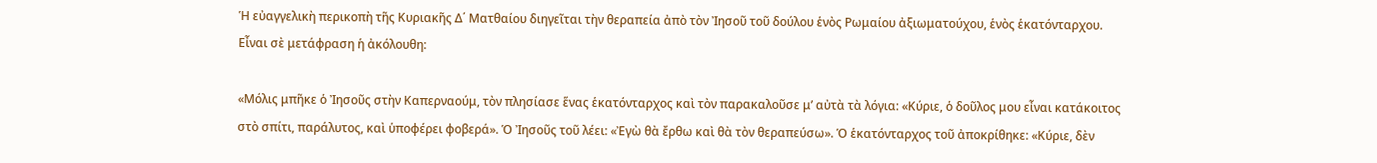Ἡ εὐαγγελικὴ περικοπὴ τῆς Κυριακῆς Δ΄ Ματθαίου διηγεῖται τὴν θεραπεία ἀπὸ τὸν Ἰησοῦ τοῦ δούλου ἑνὸς Ρωμαίου ἀξιωματούχου, ἑνὸς ἑκατόνταρχου. Εἶναι σὲ μετάφραση ἡ ἀκόλουθη:

«Μόλις μπῆκε ὁ Ἰησοῦς στὴν Καπερναούμ, τὸν πλησίασε ἕνας ἑκατόνταρχος καὶ τὸν παρακαλοῦσε μ’ αὐτὰ τὰ λόγια: «Κύριε, ὁ δοῦλος μου εἶναι κατάκοιτος στὸ σπίτι, παράλυτος, καὶ ὑποφέρει φοβερά». Ὁ Ἰησοῦς τοῦ λέει: «Ἐγὼ θὰ ἔρθω καὶ θὰ τὸν θεραπεύσω». Ὁ ἑκατόνταρχος τοῦ ἀποκρίθηκε: «Κύριε, δὲν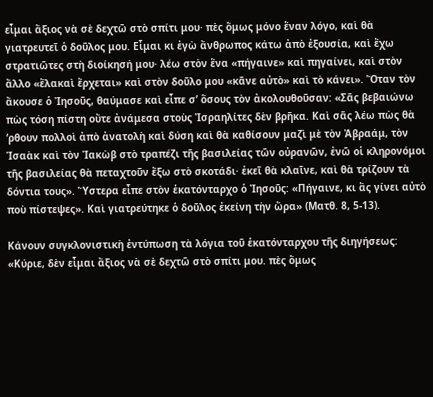εἶμαι ἄξιος νὰ σὲ δεχτῶ στὸ σπίτι μου· πὲς ὅμως μόνο ἕναν λόγο, καὶ θὰ γιατρευτεῖ ὁ δοῦλος μου. Εἶμαι κι ἐγὼ ἄνθρωπος κάτω ἀπὸ ἐξουσία, καὶ ἔχω στρατιῶτες στὴ διοίκησή μου· λέω στὸν ἕνα «πήγαινε» καὶ πηγαίνει, καὶ στὸν ἄλλο «ἔλακαὶ ἔρχεται» καὶ στὸν δοῦλο μου «κᾶνε αὐτὸ» καὶ τὸ κάνει». Ὅταν τὸν ἄκουσε ὁ Ἰησοῦς, θαύμασε καὶ εἶπε σ’ ὅσους τὸν ἀκολουθοῦσαν: «Σᾶς βεβαιώνω πὼς τόση πίστη οὔτε ἀνάμεσα στοὺς Ἰσραηλίτες δὲν βρῆκα. Καὶ σᾶς λέω πὼς θὰ ‘ρθουν πολλοὶ ἀπὸ ἀνατολὴ καὶ δύση καὶ θὰ καθίσουν μαζὶ μὲ τὸν Ἀβραάμ, τὸν Ἰσαὰκ καὶ τὸν Ἰακὼβ στὸ τραπέζι τῆς βασιλείας τῶν οὐρανῶν, ἐνῶ οἱ κληρονόμοι τῆς βασιλείας θὰ πεταχτοῦν ἔξω στὸ σκοτάδι· ἐκεῖ θὰ κλαῖνε, καὶ θὰ τρίζουν τὰ δόντια τους». Ὕστερα εἶπε στὸν ἑκατόνταρχο ὁ Ἰησοῦς: «Πήγαινε, κι ἂς γίνει αὐτὸ ποὺ πίστεψες». Καὶ γιατρεύτηκε ὁ δοῦλος ἐκείνη τὴν ὥρα» (Ματθ. 8, 5-13).

Κάνουν συγκλονιστικὴ ἐντύπωση τὰ λόγια τοῦ ἑκατόνταρχου τῆς διηγήσεως: «Κύριε, δὲν εἶμαι ἄξιος νὰ σὲ δεχτῶ στὸ σπίτι μου. πὲς ὅμως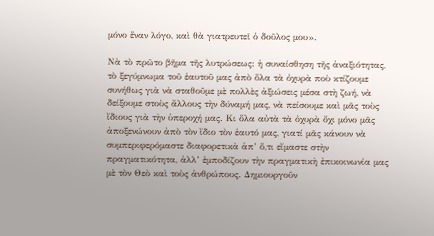μόνο ἕναν λόγο, καὶ θὰ γιατρευτεῖ ὁ δοῦλος μου».

Νὰ τὸ πρῶτο βῆμα τῆς λυτρώσεως: ἡ συναίσθηση τῆς ἀναξιότητας, τὸ ξεγύμνωμα τοῦ ἑαυτοῦ μας ἀπὸ ὅλα τὰ ὀχυρὰ ποὺ κτίζουμε συνήθως γιὰ νὰ σταθοῦμε μὲ πολλὲς ἀξιώσεις μέσα στὴ ζωή, νὰ δείξουμε στοὺς ἄλλους τὴν δύναμή μας, νὰ πείσουμε καὶ μᾶς τοὺς ἴδιους γιὰ τὴν ὑπεροχή μας. Κι ὅλα αὐτὰ τὰ ὀχυρὰ ὄχι μόνο μᾶς ἀποξενώνουν ἀπὸ τὸν ἴδιο τὸν ἑαυτό μας, γιατί μᾶς κάνουν νὰ συμπεριφερόμαστε διαφορετικὰ ἀπ’ ὅ,τι εἴμαστε στὴν πραγματικότητα, ἀλλ’ ἐμποδίζουν τὴν πραγματικὴ ἐπικοινωνία μας μὲ τὸν Θεὸ καὶ τοὺς ἀνθρώπους. Δημιουργοῦν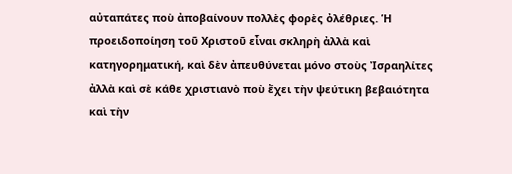αὐταπάτες ποὺ ἀποβαίνουν πολλὲς φορὲς ὀλέθριες. Ἡ προειδοποίηση τοῦ Χριστοῦ εἶναι σκληρὴ ἀλλὰ καὶ κατηγορηματική, καὶ δὲν ἀπευθύνεται μόνο στοὺς Ἰσραηλίτες ἀλλὰ καὶ σὲ κάθε χριστιανὸ ποὺ ἔχει τὴν ψεύτικη βεβαιότητα καὶ τὴν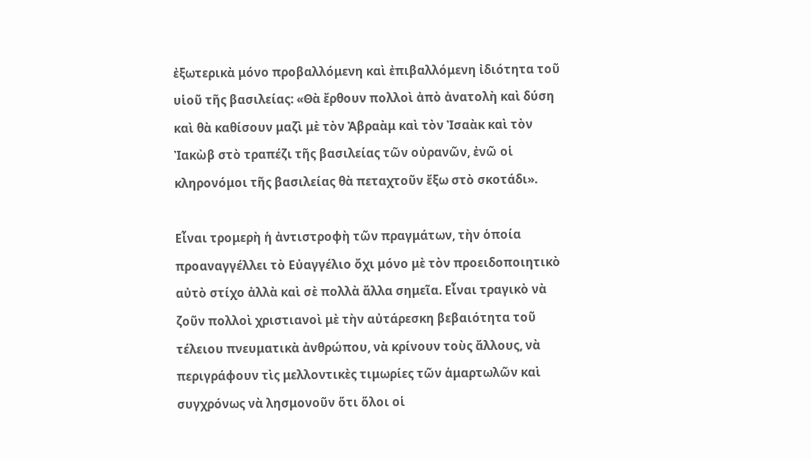ἐξωτερικὰ μόνο προβαλλόμενη καὶ ἐπιβαλλόμενη ἰδιότητα τοῦ υἱοῦ τῆς βασιλείας: «Θὰ ἔρθουν πολλοὶ ἀπὸ ἀνατολὴ καὶ δύση καὶ θὰ καθίσουν μαζὶ μὲ τὸν Ἀβραὰμ καὶ τὸν Ἰσαὰκ καὶ τὸν Ἰακὼβ στὸ τραπέζι τῆς βασιλείας τῶν οὐρανῶν, ἐνῶ οἱ κληρονόμοι τῆς βασιλείας θὰ πεταχτοῦν ἔξω στὸ σκοτάδι».

Εἶναι τρομερὴ ἡ ἀντιστροφὴ τῶν πραγμάτων, τὴν ὁποία προαναγγέλλει τὸ Εὐαγγέλιο ὄχι μόνο μὲ τὸν προειδοποιητικὸ αὐτὸ στίχο ἀλλὰ καὶ σὲ πολλὰ ἄλλα σημεῖα. Εἶναι τραγικὸ νὰ ζοῦν πολλοὶ χριστιανοὶ μὲ τὴν αὐτάρεσκη βεβαιότητα τοῦ τέλειου πνευματικὰ ἀνθρώπου, νὰ κρίνουν τοὺς ἄλλους, νὰ περιγράφουν τὶς μελλοντικὲς τιμωρίες τῶν ἁμαρτωλῶν καὶ συγχρόνως νὰ λησμονοῦν ὅτι ὅλοι οἱ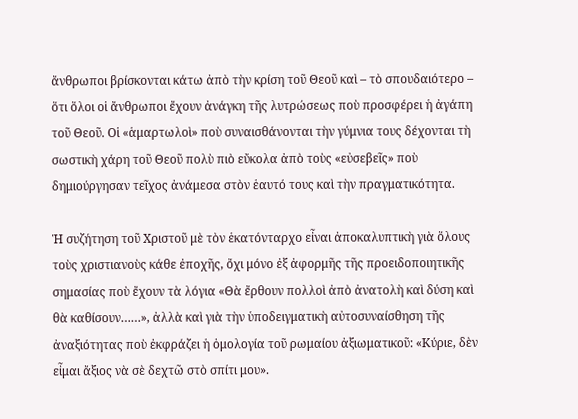ἄνθρωποι βρίσκονται κάτω ἀπὸ τὴν κρίση τοῦ Θεοῦ καὶ – τὸ σπουδαιότερο – ὅτι ὅλοι οἱ ἄνθρωποι ἔχουν ἀνάγκη τῆς λυτρώσεως ποὺ προσφέρει ἡ ἀγάπη τοῦ Θεοῦ. Οἱ «ἁμαρτωλοὶ» ποὺ συναισθάνονται τὴν γύμνια τους δέχονται τὴ σωστικὴ χάρη τοῦ Θεοῦ πολὺ πιὸ εὔκολα ἀπὸ τοὺς «εὐσεβεῖς» ποὺ δημιούργησαν τεῖχος ἀνάμεσα στὸν ἑαυτό τους καὶ τὴν πραγματικότητα.

Ἡ συζήτηση τοῦ Χριστοῦ μὲ τὸν ἑκατόνταρχο εἶναι ἀποκαλυπτικὴ γιὰ ὅλους τοὺς χριστιανοὺς κάθε ἐποχῆς, ὄχι μόνο ἐξ ἀφορμῆς τῆς προειδοποιητικῆς σημασίας ποὺ ἔχουν τὰ λόγια «Θὰ ἔρθουν πολλοὶ ἀπὸ ἀνατολὴ καὶ δύση καὶ θὰ καθίσουν……», ἀλλὰ καὶ γιὰ τὴν ὑποδειγματικὴ αὐτοσυναίσθηση τῆς ἀναξιότητας ποὺ ἐκφράζει ἡ ὁμολογία τοῦ ρωμαίου ἀξιωματικοῦ: «Κύριε, δὲν εἶμαι ἄξιος νὰ σὲ δεχτῶ στὸ σπίτι μου».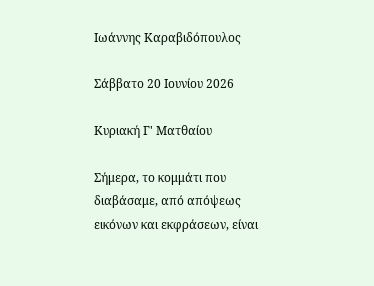Ιωάννης Καραβιδόπουλος

Σάββατο 20 Ιουνίου 2026

Κυριακή Γ' Ματθαίου

Σήμερα, το κομμάτι που διαβάσαμε, από απόψεως εικόνων και εκφράσεων, είναι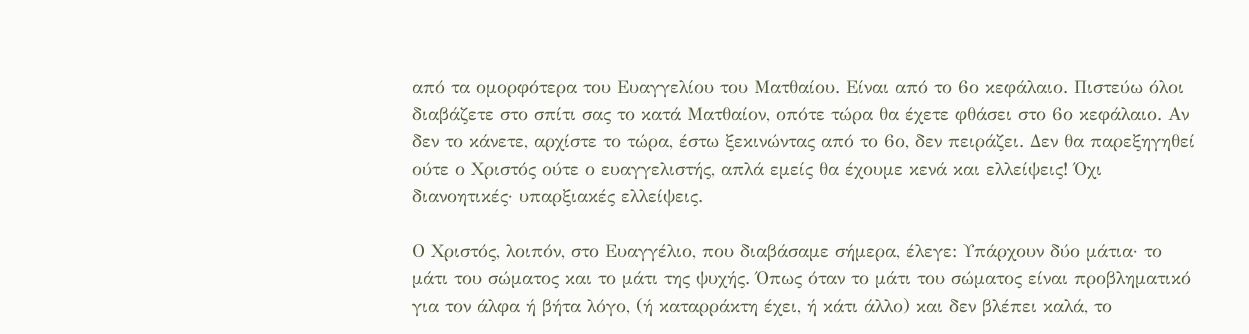από τα ομορφότερα του Ευαγγελίου του Ματθαίου. Είναι από το 6ο κεφάλαιο. Πιστεύω όλοι διαβάζετε στο σπίτι σας το κατά Ματθαίον, οπότε τώρα θα έχετε φθάσει στο 6ο κεφάλαιο. Αν δεν το κάνετε, αρχίστε το τώρα, έστω ξεκινώντας από το 6ο, δεν πειράζει. Δεν θα παρεξηγηθεί ούτε ο Χριστός ούτε ο ευαγγελιστής, απλά εμείς θα έχουμε κενά και ελλείψεις! Όχι διανοητικές· υπαρξιακές ελλείψεις.

Ο Χριστός, λοιπόν, στο Ευαγγέλιο, που διαβάσαμε σήμερα, έλεγε: Υπάρχουν δύο μάτια· το μάτι του σώματος και το μάτι της ψυχής. Όπως όταν το μάτι του σώματος είναι προβληματικό για τον άλφα ή βήτα λόγο, (ή καταρράκτη έχει, ή κάτι άλλο) και δεν βλέπει καλά, το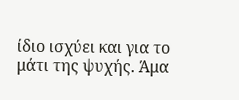ίδιο ισχύει και για το μάτι της ψυχής. Άμα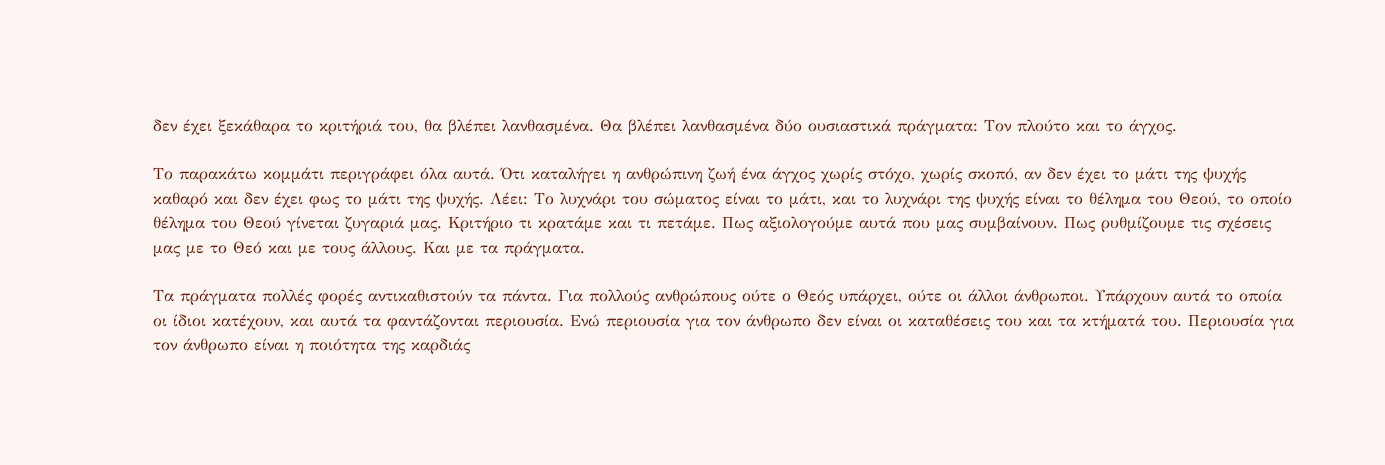δεν έχει ξεκάθαρα το κριτήριά του, θα βλέπει λανθασμένα. Θα βλέπει λανθασμένα δύο ουσιαστικά πράγματα: Τον πλούτο και το άγχος.

Το παρακάτω κομμάτι περιγράφει όλα αυτά. Ότι καταλήγει η ανθρώπινη ζωή ένα άγχος χωρίς στόχο, χωρίς σκοπό, αν δεν έχει το μάτι της ψυχής καθαρό και δεν έχει φως το μάτι της ψυχής. Λέει: Το λυχνάρι του σώματος είναι το μάτι, και το λυχνάρι της ψυχής είναι το θέλημα του Θεού, το οποίο θέλημα του Θεού γίνεται ζυγαριά μας. Κριτήριο τι κρατάμε και τι πετάμε. Πως αξιολογούμε αυτά που μας συμβαίνουν. Πως ρυθμίζουμε τις σχέσεις μας με το Θεό και με τους άλλους. Και με τα πράγματα.

Τα πράγματα πολλές φορές αντικαθιστούν τα πάντα. Για πολλούς ανθρώπους ούτε ο Θεός υπάρχει, ούτε οι άλλοι άνθρωποι. Υπάρχουν αυτά το οποία οι ίδιοι κατέχουν, και αυτά τα φαντάζονται περιουσία. Ενώ περιουσία για τον άνθρωπο δεν είναι οι καταθέσεις του και τα κτήματά του. Περιουσία για τον άνθρωπο είναι η ποιότητα της καρδιάς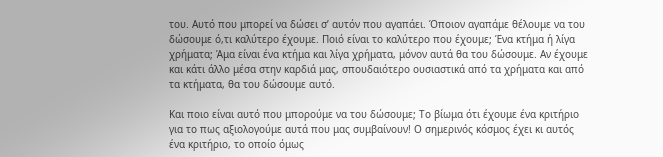του. Αυτό που μπορεί να δώσει σ’ αυτόν που αγαπάει. Όποιον αγαπάμε θέλουμε να του δώσουμε ό,τι καλύτερο έχουμε. Ποιό είναι το καλύτερο που έχουμε; Ένα κτήμα ή λίγα χρήματα; Άμα είναι ένα κτήμα και λίγα χρήματα, μόνον αυτά θα του δώσουμε. Αν έχουμε και κάτι άλλο μέσα στην καρδιά μας, σπουδαιότερο ουσιαστικά από τα χρήματα και από τα κτήματα, θα του δώσουμε αυτό.

Και ποιο είναι αυτό που μπορούμε να του δώσουμε; Το βίωμα ότι έχουμε ένα κριτήριο για το πως αξιολογούμε αυτά που μας συμβαίνουν! Ο σημερινός κόσμος έχει κι αυτός ένα κριτήριο, το οποίο όμως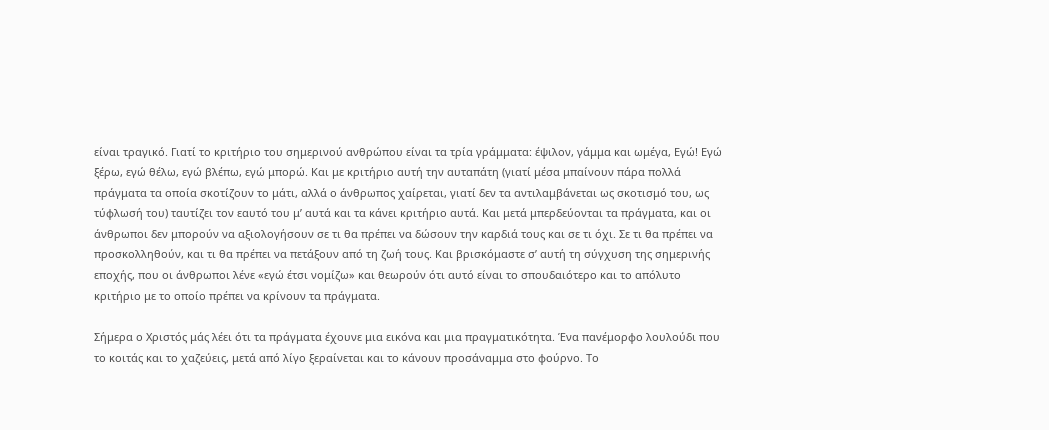είναι τραγικό. Γιατί το κριτήριο του σημερινού ανθρώπου είναι τα τρία γράμματα: έψιλον, γάμμα και ωμέγα, Εγώ! Εγώ ξέρω, εγώ θέλω, εγώ βλέπω, εγώ μπορώ. Και με κριτήριο αυτή την αυταπάτη (γιατί μέσα μπαίνουν πάρα πολλά πράγματα τα οποία σκοτίζουν το μάτι, αλλά ο άνθρωπος χαίρεται, γιατί δεν τα αντιλαμβάνεται ως σκοτισμό του, ως τύφλωσή του) ταυτίζει τον εαυτό του μ’ αυτά και τα κάνει κριτήριο αυτά. Και μετά μπερδεύονται τα πράγματα, και οι άνθρωποι δεν μπορούν να αξιολογήσουν σε τι θα πρέπει να δώσουν την καρδιά τους και σε τι όχι. Σε τι θα πρέπει να προσκολληθούν, και τι θα πρέπει να πετάξουν από τη ζωή τους. Και βρισκόμαστε σ’ αυτή τη σύγχυση της σημερινής εποχής, που οι άνθρωποι λένε «εγώ έτσι νομίζω» και θεωρούν ότι αυτό είναι το σπουδαιότερο και το απόλυτο κριτήριο με το οποίο πρέπει να κρίνουν τα πράγματα.

Σήμερα ο Χριστός μάς λέει ότι τα πράγματα έχουνε μια εικόνα και μια πραγματικότητα. Ένα πανέμορφο λουλούδι που το κοιτάς και το χαζεύεις, μετά από λίγο ξεραίνεται και το κάνουν προσάναμμα στο φούρνο. Το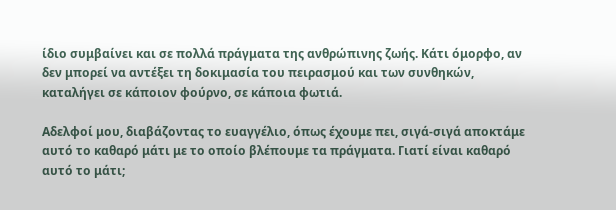ίδιο συμβαίνει και σε πολλά πράγματα της ανθρώπινης ζωής. Κάτι όμορφο, αν δεν μπορεί να αντέξει τη δοκιμασία του πειρασμού και των συνθηκών, καταλήγει σε κάποιον φούρνο, σε κάποια φωτιά.

Αδελφοί μου, διαβάζοντας το ευαγγέλιο, όπως έχουμε πει, σιγά-σιγά αποκτάμε αυτό το καθαρό μάτι με το οποίο βλέπουμε τα πράγματα. Γιατί είναι καθαρό αυτό το μάτι;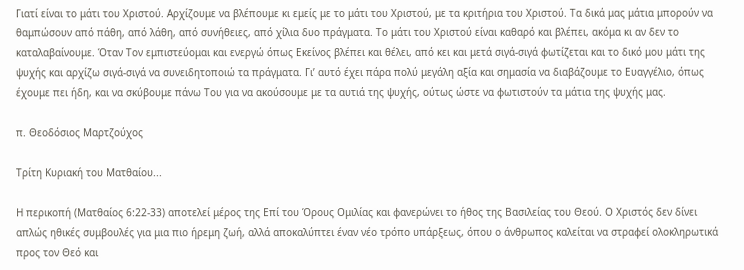Γιατί είναι το μάτι του Χριστού. Αρχίζουμε να βλέπουμε κι εμείς με το μάτι του Χριστού, με τα κριτήρια του Χριστού. Τα δικά μας μάτια μπορούν να θαμπώσουν από πάθη, από λάθη, από συνήθειες, από χίλια δυο πράγματα. Το μάτι του Χριστού είναι καθαρό και βλέπει, ακόμα κι αν δεν το καταλαβαίνουμε. Όταν Τον εμπιστεύομαι και ενεργώ όπως Εκείνος βλέπει και θέλει, από κει και μετά σιγά-σιγά φωτίζεται και το δικό μου μάτι της ψυχής και αρχίζω σιγά-σιγά να συνειδητοποιώ τα πράγματα. Γι’ αυτό έχει πάρα πολύ μεγάλη αξία και σημασία να διαβάζουμε το Ευαγγέλιο, όπως έχουμε πει ήδη, και να σκύβουμε πάνω Του για να ακούσουμε με τα αυτιά της ψυχής, ούτως ώστε να φωτιστούν τα μάτια της ψυχής μας.

π. Θεοδόσιος Μαρτζούχος

Τρίτη Κυριακή του Ματθαίου...

Η περικοπή (Ματθαίος 6:22-33) αποτελεί μέρος της Επί του Όρους Ομιλίας και φανερώνει το ήθος της Βασιλείας του Θεού. Ο Χριστός δεν δίνει απλώς ηθικές συμβουλές για μια πιο ήρεμη ζωή, αλλά αποκαλύπτει έναν νέο τρόπο υπάρξεως, όπου ο άνθρωπος καλείται να στραφεί ολοκληρωτικά προς τον Θεό και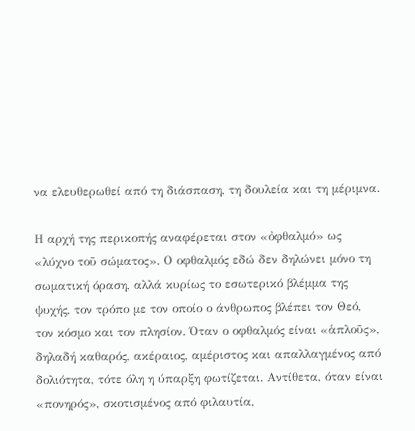να ελευθερωθεί από τη διάσπαση, τη δουλεία και τη μέριμνα.

Η αρχή της περικοπής αναφέρεται στον «ὀφθαλμό» ως «λύχνο τοῦ σώματος». Ο οφθαλμός εδώ δεν δηλώνει μόνο τη σωματική όραση, αλλά κυρίως το εσωτερικό βλέμμα της ψυχής, τον τρόπο με τον οποίο ο άνθρωπος βλέπει τον Θεό, τον κόσμο και τον πλησίον. Όταν ο οφθαλμός είναι «ἁπλοῦς», δηλαδή καθαρός, ακέραιος, αμέριστος και απαλλαγμένος από δολιότητα, τότε όλη η ύπαρξη φωτίζεται. Αντίθετα, όταν είναι «πονηρός», σκοτισμένος από φιλαυτία,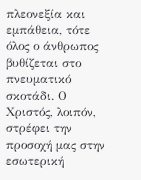πλεονεξία και εμπάθεια, τότε όλος ο άνθρωπος βυθίζεται στο πνευματικό σκοτάδι. Ο Χριστός, λοιπόν, στρέφει την προσοχή μας στην εσωτερική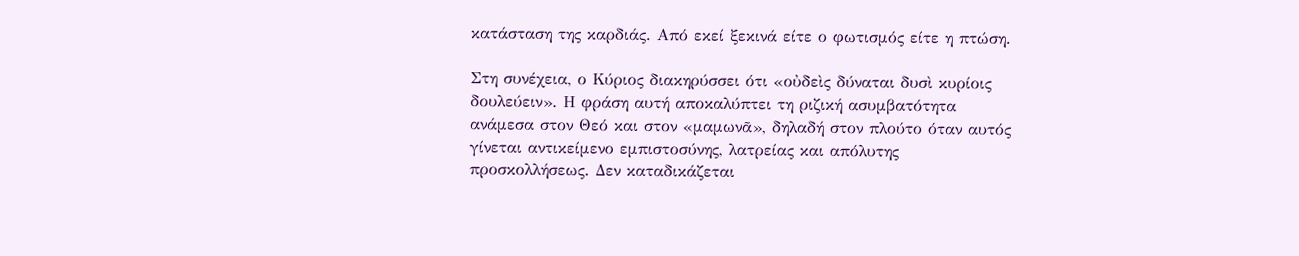κατάσταση της καρδιάς. Από εκεί ξεκινά είτε ο φωτισμός είτε η πτώση.

Στη συνέχεια, ο Κύριος διακηρύσσει ότι «οὐδεὶς δύναται δυσὶ κυρίοις δουλεύειν». Η φράση αυτή αποκαλύπτει τη ριζική ασυμβατότητα ανάμεσα στον Θεό και στον «μαμωνᾶ», δηλαδή στον πλούτο όταν αυτός γίνεται αντικείμενο εμπιστοσύνης, λατρείας και απόλυτης προσκολλήσεως. Δεν καταδικάζεται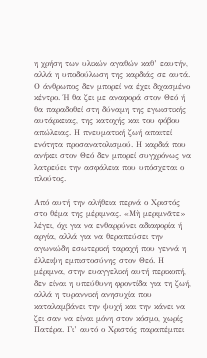η χρήση των υλικών αγαθών καθ’ εαυτήν, αλλά η υποδούλωση της καρδιάς σε αυτά. Ο άνθρωπος δεν μπορεί να έχει διχασμένο κέντρο. Ή θα ζει με αναφορά στον Θεό ή θα παραδοθεί στη δύναμη της εγωιστικής αυτάρκειας, της κατοχής και του φόβου απώλειας. Η πνευματική ζωή απαιτεί ενότητα προσανατολισμού. Η καρδιά που ανήκει στον Θεό δεν μπορεί συγχρόνως να λατρεύει την ασφάλεια που υπόσχεται ο πλούτος.

Από αυτή την αλήθεια περνά ο Χριστός στο θέμα της μέριμνας. «Μὴ μεριμνᾶτε» λέγει, όχι για να ενθαρρύνει αδιαφορία ή αργία, αλλά για να θεραπεύσει την αγωνιώδη εσωτερική ταραχή που γεννά η έλλειψη εμπιστοσύνης στον Θεό. Η μέριμνα, στην ευαγγελική αυτή περικοπή, δεν είναι η υπεύθυνη φροντίδα για τη ζωή, αλλά η τυραννική ανησυχία που καταλαμβάνει την ψυχή και την κάνει να ζει σαν να είναι μόνη στον κόσμο, χωρίς Πατέρα. Γι’ αυτό ο Χριστός παραπέμπει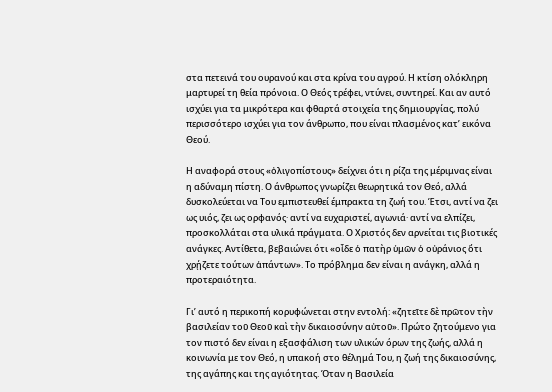στα πετεινά του ουρανού και στα κρίνα του αγρού. Η κτίση ολόκληρη μαρτυρεί τη θεία πρόνοια. Ο Θεός τρέφει, ντύνει, συντηρεί. Και αν αυτό ισχύει για τα μικρότερα και φθαρτά στοιχεία της δημιουργίας, πολύ περισσότερο ισχύει για τον άνθρωπο, που είναι πλασμένος κατ’ εικόνα Θεού.

Η αναφορά στους «ὀλιγοπίστους» δείχνει ότι η ρίζα της μέριμνας είναι η αδύναμη πίστη. Ο άνθρωπος γνωρίζει θεωρητικά τον Θεό, αλλά δυσκολεύεται να Του εμπιστευθεί έμπρακτα τη ζωή του. Έτσι, αντί να ζει ως υιός, ζει ως ορφανός· αντί να ευχαριστεί, αγωνιά· αντί να ελπίζει, προσκολλάται στα υλικά πράγματα. Ο Χριστός δεν αρνείται τις βιοτικές ανάγκες. Αντίθετα, βεβαιώνει ότι «οἶδε ὁ πατὴρ ὑμῶν ὁ οὐράνιος ὅτι χρῄζετε τούτων ἁπάντων». Το πρόβλημα δεν είναι η ανάγκη, αλλά η προτεραιότητα.

Γι’ αυτό η περικοπή κορυφώνεται στην εντολή: «ζητεῖτε δὲ πρῶτον τὴν βασιλείαν τοῦ Θεοῦ καὶ τὴν δικαιοσύνην αὐτοῦ». Πρώτο ζητούμενο για τον πιστό δεν είναι η εξασφάλιση των υλικών όρων της ζωής, αλλά η κοινωνία με τον Θεό, η υπακοή στο θέλημά Του, η ζωή της δικαιοσύνης, της αγάπης και της αγιότητας. Όταν η Βασιλεία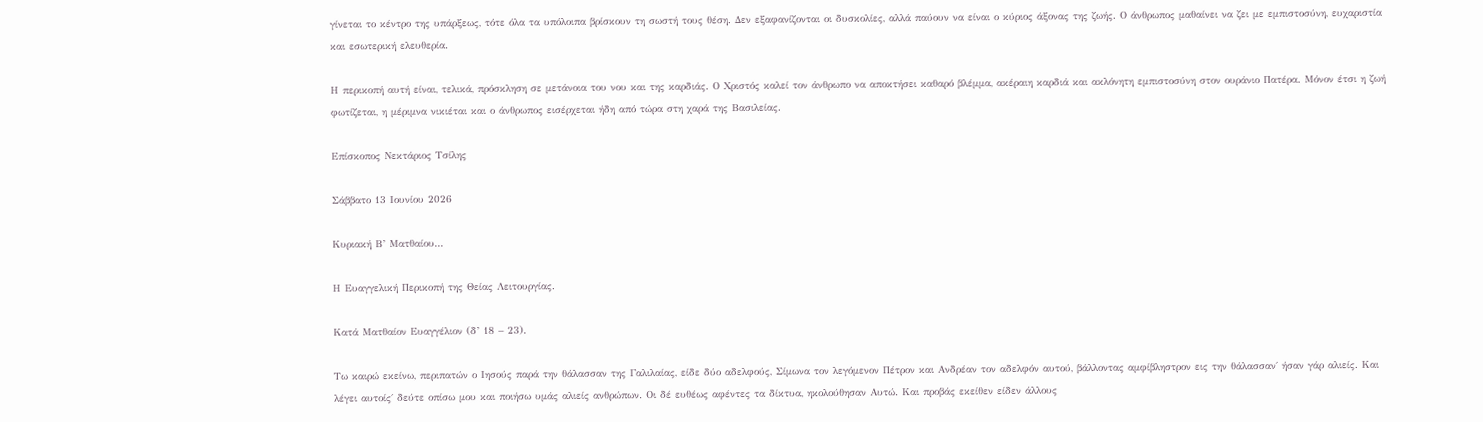γίνεται το κέντρο της υπάρξεως, τότε όλα τα υπόλοιπα βρίσκουν τη σωστή τους θέση. Δεν εξαφανίζονται οι δυσκολίες, αλλά παύουν να είναι ο κύριος άξονας της ζωής. Ο άνθρωπος μαθαίνει να ζει με εμπιστοσύνη, ευχαριστία και εσωτερική ελευθερία.

Η περικοπή αυτή είναι, τελικά, πρόσκληση σε μετάνοια του νου και της καρδιάς. Ο Χριστός καλεί τον άνθρωπο να αποκτήσει καθαρό βλέμμα, ακέραιη καρδιά και ακλόνητη εμπιστοσύνη στον ουράνιο Πατέρα. Μόνον έτσι η ζωή φωτίζεται, η μέριμνα νικιέται και ο άνθρωπος εισέρχεται ήδη από τώρα στη χαρά της Βασιλείας.

Επίσκοπος Νεκτάριος Τσίλης

Σάββατο 13 Ιουνίου 2026

Κυριακή Β’ Ματθαίου...

Η Ευαγγελική Περικοπή της Θείας Λειτουργίας.

Κατά Ματθαίον Ευαγγέλιον (δ’ 18 – 23).

Τω καιρώ εκείνω, περιπατών ο Ιησούς παρά την θάλασσαν της Γαλιλαίας, είδε δύο αδελφούς, Σίμωνα τον λεγόμενον Πέτρον και Ανδρέαν τον αδελφόν αυτού, βάλλοντας αμφίβληστρον εις την θάλασσαν΄ ήσαν γάρ αλιείς. Και λέγει αυτοίς΄ δεύτε οπίσω μου και ποιήσω υμάς αλιείς ανθρώπων. Οι δέ ευθέως αφέντες τα δίκτυα, ηκολούθησαν Αυτώ. Και προβάς εκείθεν είδεν άλλους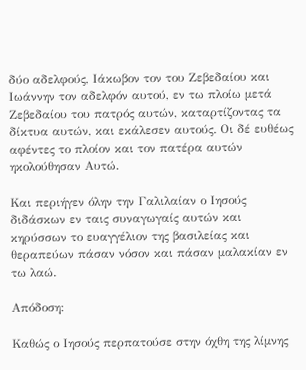δύο αδελφούς, Ιάκωβον τον του Ζεβεδαίου και Ιωάννην τον αδελφόν αυτού, εν τω πλοίω μετά Ζεβεδαίου του πατρός αυτών, καταρτίζοντας τα δίκτυα αυτών, και εκάλεσεν αυτούς. Οι δέ ευθέως αφέντες το πλοίον και τον πατέρα αυτών ηκολούθησαν Αυτώ.

Και περιήγεν όλην την Γαλιλαίαν ο Ιησούς διδάσκων εν ταις συναγωγαίς αυτών και κηρύσσων το ευαγγέλιον της βασιλείας και θεραπεύων πάσαν νόσον και πάσαν μαλακίαν εν τω λαώ.

Απόδοση:

Καθώς ο Ιησούς περπατούσε στην όχθη της λίμνης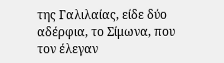της Γαλιλαίας, είδε δύο αδέρφια, το Σίμωνα, που τον έλεγαν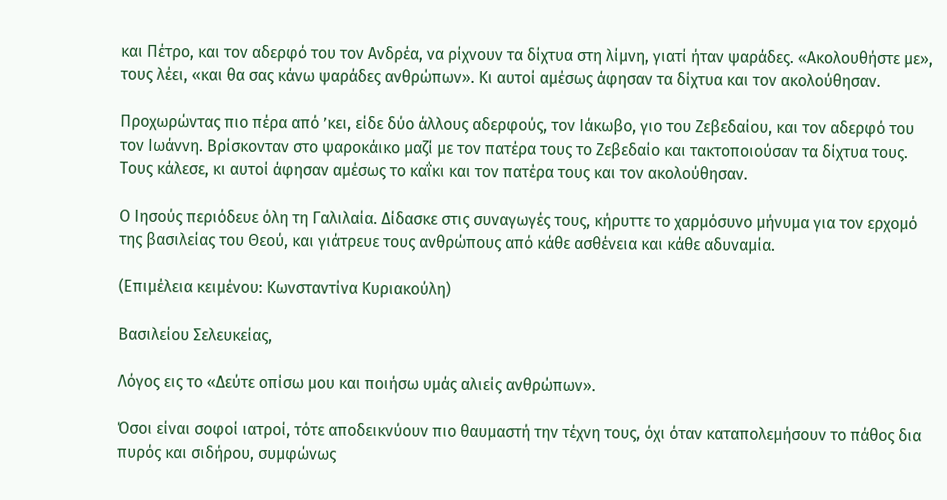και Πέτρο, και τον αδερφό του τον Ανδρέα, να ρίχνουν τα δίχτυα στη λίμνη, γιατί ήταν ψαράδες. «Ακολουθήστε με», τους λέει, «και θα σας κάνω ψαράδες ανθρώπων». Κι αυτοί αμέσως άφησαν τα δίχτυα και τον ακολούθησαν.

Προχωρώντας πιο πέρα από ’κει, είδε δύο άλλους αδερφούς, τον Ιάκωβο, γιο του Ζεβεδαίου, και τον αδερφό του τον Ιωάννη. Βρίσκονταν στο ψαροκάικο μαζί με τον πατέρα τους το Ζεβεδαίο και τακτοποιούσαν τα δίχτυα τους. Τους κάλεσε, κι αυτοί άφησαν αμέσως το καΐκι και τον πατέρα τους και τον ακολούθησαν.

Ο Ιησούς περιόδευε όλη τη Γαλιλαία. Δίδασκε στις συναγωγές τους, κήρυττε το χαρμόσυνο μήνυμα για τον ερχομό της βασιλείας του Θεού, και γιάτρευε τους ανθρώπους από κάθε ασθένεια και κάθε αδυναμία.

(Επιμέλεια κειμένου: Κωνσταντίνα Κυριακούλη)

Βασιλείου Σελευκείας,

Λόγος εις το «Δεύτε οπίσω μου και ποιήσω υμάς αλιείς ανθρώπων».

Όσοι είναι σοφοί ιατροί, τότε αποδεικνύουν πιο θαυμαστή την τέχνη τους, όχι όταν καταπολεμήσουν το πάθος δια πυρός και σιδήρου, συμφώνως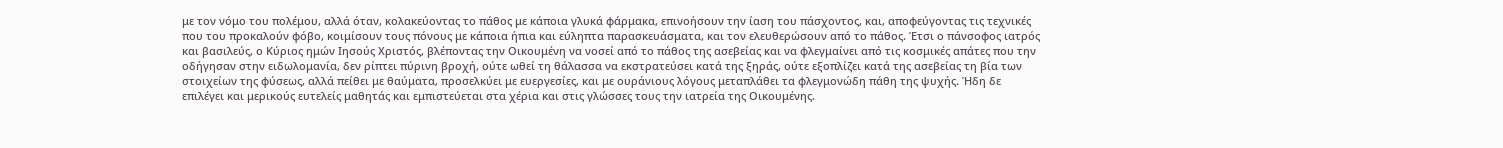με τον νόμο του πολέμου, αλλά όταν, κολακεύοντας το πάθος με κάποια γλυκά φάρμακα, επινοήσουν την ίαση του πάσχοντος, και, αποφεύγοντας τις τεχνικές που του προκαλούν φόβο, κοιμίσουν τους πόνους με κάποια ήπια και εύληπτα παρασκευάσματα, και τον ελευθερώσουν από το πάθος. Έτσι ο πάνσοφος ιατρός και βασιλεύς, ο Κύριος ημών Ιησούς Χριστός, βλέποντας την Οικουμένη να νοσεί από το πάθος της ασεβείας και να φλεγμαίνει από τις κοσμικές απάτες που την οδήγησαν στην ειδωλομανία, δεν ρίπτει πύρινη βροχή, ούτε ωθεί τη θάλασσα να εκστρατεύσει κατά της ξηράς, ούτε εξοπλίζει κατά της ασεβείας τη βία των στοιχείων της φύσεως, αλλά πείθει με θαύματα, προσελκύει με ευεργεσίες, και με ουράνιους λόγους μεταπλάθει τα φλεγμονώδη πάθη της ψυχής. Ήδη δε επιλέγει και μερικούς ευτελείς μαθητάς και εμπιστεύεται στα χέρια και στις γλώσσες τους την ιατρεία της Οικουμένης.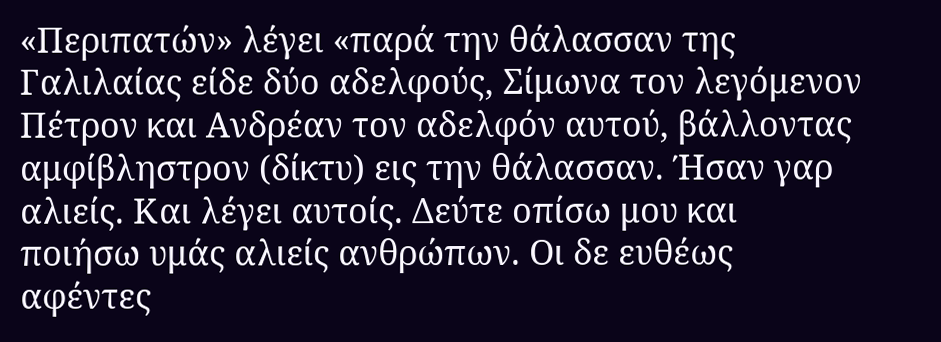«Περιπατών» λέγει «παρά την θάλασσαν της Γαλιλαίας είδε δύο αδελφούς, Σίμωνα τον λεγόμενον Πέτρον και Ανδρέαν τον αδελφόν αυτού, βάλλοντας αμφίβληστρον (δίκτυ) εις την θάλασσαν. Ήσαν γαρ αλιείς. Και λέγει αυτοίς. Δεύτε οπίσω μου και ποιήσω υμάς αλιείς ανθρώπων. Οι δε ευθέως αφέντες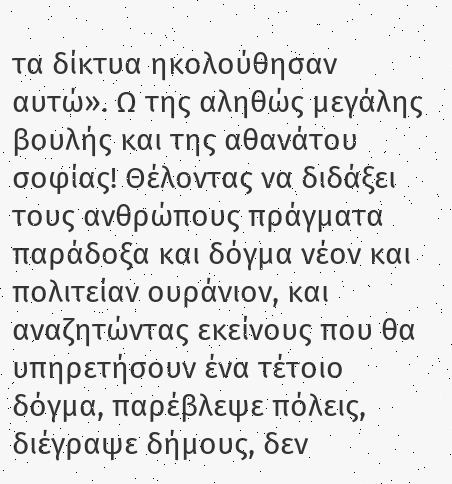τα δίκτυα ηκολούθησαν αυτώ». Ω της αληθώς μεγάλης βουλής και της αθανάτου σοφίας! Θέλοντας να διδάξει τους ανθρώπους πράγματα παράδοξα και δόγμα νέον και πολιτείαν ουράνιον, και αναζητώντας εκείνους που θα υπηρετήσουν ένα τέτοιο δόγμα, παρέβλεψε πόλεις, διέγραψε δήμους, δεν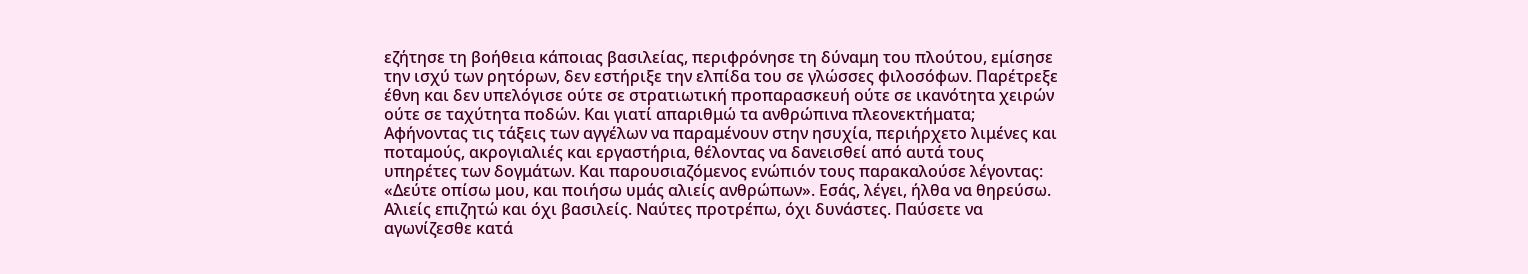εζήτησε τη βοήθεια κάποιας βασιλείας, περιφρόνησε τη δύναμη του πλούτου, εμίσησε την ισχύ των ρητόρων, δεν εστήριξε την ελπίδα του σε γλώσσες φιλοσόφων. Παρέτρεξε έθνη και δεν υπελόγισε ούτε σε στρατιωτική προπαρασκευή ούτε σε ικανότητα χειρών ούτε σε ταχύτητα ποδών. Και γιατί απαριθμώ τα ανθρώπινα πλεονεκτήματα; Αφήνοντας τις τάξεις των αγγέλων να παραμένουν στην ησυχία, περιήρχετο λιμένες και ποταμούς, ακρογιαλιές και εργαστήρια, θέλοντας να δανεισθεί από αυτά τους υπηρέτες των δογμάτων. Και παρουσιαζόμενος ενώπιόν τους παρακαλούσε λέγοντας: «Δεύτε οπίσω μου, και ποιήσω υμάς αλιείς ανθρώπων». Εσάς, λέγει, ήλθα να θηρεύσω. Αλιείς επιζητώ και όχι βασιλείς. Ναύτες προτρέπω, όχι δυνάστες. Παύσετε να αγωνίζεσθε κατά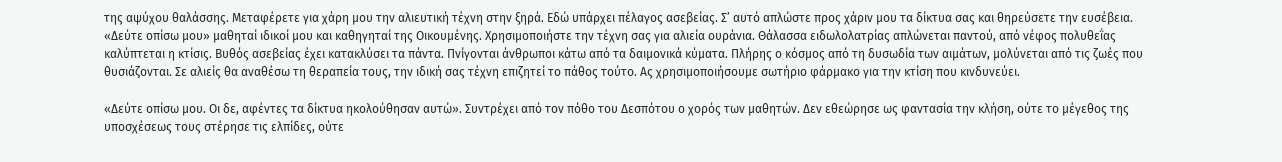της αψύχου θαλάσσης. Μεταφέρετε για χάρη μου την αλιευτική τέχνη στην ξηρά. Εδώ υπάρχει πέλαγος ασεβείας. Σ’ αυτό απλώστε προς χάριν μου τα δίκτυα σας και θηρεύσετε την ευσέβεια. «Δεύτε οπίσω μου» μαθηταί ιδικοί μου και καθηγηταί της Οικουμένης. Χρησιμοποιήστε την τέχνη σας για αλιεία ουράνια. Θάλασσα ειδωλολατρίας απλώνεται παντού, από νέφος πολυθεΐας καλύπτεται η κτίσις. Βυθός ασεβείας έχει κατακλύσει τα πάντα. Πνίγονται άνθρωποι κάτω από τα δαιμονικά κύματα. Πλήρης ο κόσμος από τη δυσωδία των αιμάτων, μολύνεται από τις ζωές που θυσιάζονται. Σε αλιείς θα αναθέσω τη θεραπεία τους, την ιδική σας τέχνη επιζητεί το πάθος τούτο. Ας χρησιμοποιήσουμε σωτήριο φάρμακο για την κτίση που κινδυνεύει.

«Δεύτε οπίσω μου. Οι δε, αφέντες τα δίκτυα ηκολούθησαν αυτώ». Συντρέχει από τον πόθο του Δεσπότου ο χορός των μαθητών. Δεν εθεώρησε ως φαντασία την κλήση, ούτε το μέγεθος της υποσχέσεως τους στέρησε τις ελπίδες, ούτε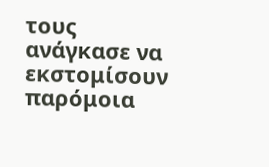τους ανάγκασε να εκστομίσουν παρόμοια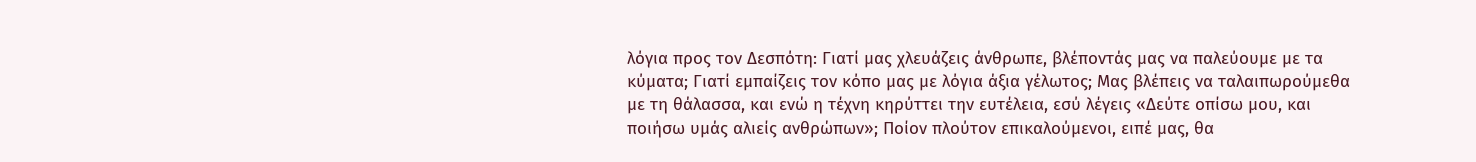λόγια προς τον Δεσπότη: Γιατί μας χλευάζεις άνθρωπε, βλέποντάς μας να παλεύουμε με τα κύματα; Γιατί εμπαίζεις τον κόπο μας με λόγια άξια γέλωτος; Μας βλέπεις να ταλαιπωρούμεθα με τη θάλασσα, και ενώ η τέχνη κηρύττει την ευτέλεια, εσύ λέγεις «Δεύτε οπίσω μου, και ποιήσω υμάς αλιείς ανθρώπων»; Ποίον πλούτον επικαλούμενοι, ειπέ μας, θα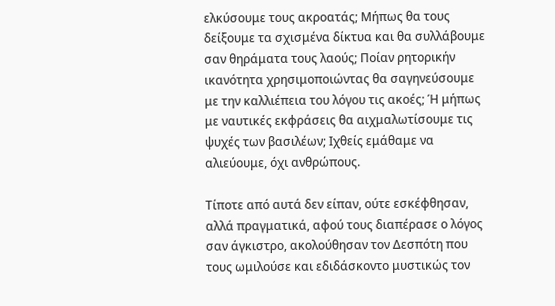ελκύσουμε τους ακροατάς; Μήπως θα τους δείξουμε τα σχισμένα δίκτυα και θα συλλάβουμε σαν θηράματα τους λαούς; Ποίαν ρητορικήν ικανότητα χρησιμοποιώντας θα σαγηνεύσουμε με την καλλιέπεια του λόγου τις ακοές; Ή μήπως με ναυτικές εκφράσεις θα αιχμαλωτίσουμε τις ψυχές των βασιλέων; Ιχθείς εμάθαμε να αλιεύουμε, όχι ανθρώπους.

Τίποτε από αυτά δεν είπαν, ούτε εσκέφθησαν, αλλά πραγματικά, αφού τους διαπέρασε ο λόγος σαν άγκιστρο, ακολούθησαν τον Δεσπότη που τους ωμιλούσε και εδιδάσκοντο μυστικώς τον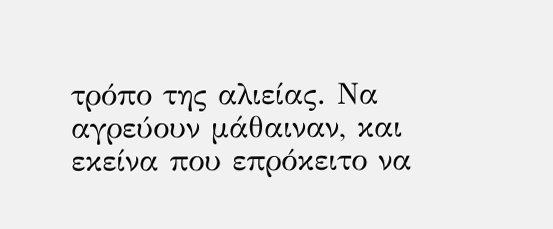τρόπο της αλιείας. Να αγρεύουν μάθαιναν, και εκείνα που επρόκειτο να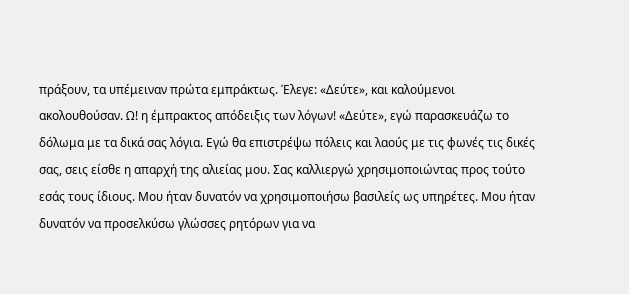πράξουν, τα υπέμειναν πρώτα εμπράκτως. Έλεγε: «Δεύτε», και καλούμενοι ακολουθούσαν. Ω! η έμπρακτος απόδειξις των λόγων! «Δεύτε», εγώ παρασκευάζω το δόλωμα με τα δικά σας λόγια. Εγώ θα επιστρέψω πόλεις και λαούς με τις φωνές τις δικές σας, σεις είσθε η απαρχή της αλιείας μου. Σας καλλιεργώ χρησιμοποιώντας προς τούτο εσάς τους ίδιους. Μου ήταν δυνατόν να χρησιμοποιήσω βασιλείς ως υπηρέτες. Μου ήταν δυνατόν να προσελκύσω γλώσσες ρητόρων για να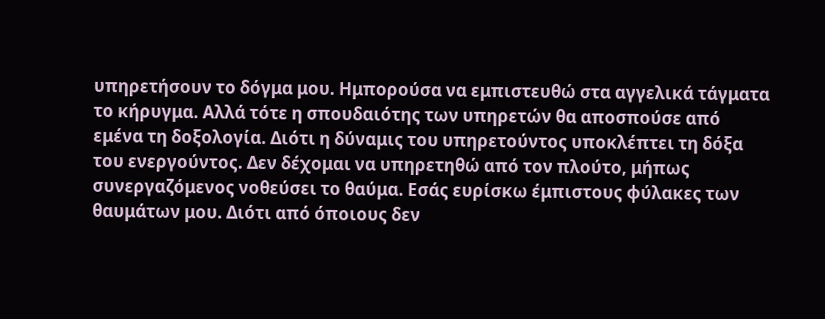υπηρετήσουν το δόγμα μου. Ημπορούσα να εμπιστευθώ στα αγγελικά τάγματα το κήρυγμα. Αλλά τότε η σπουδαιότης των υπηρετών θα αποσπούσε από εμένα τη δοξολογία. Διότι η δύναμις του υπηρετούντος υποκλέπτει τη δόξα του ενεργούντος. Δεν δέχομαι να υπηρετηθώ από τον πλούτο, μήπως συνεργαζόμενος νοθεύσει το θαύμα. Εσάς ευρίσκω έμπιστους φύλακες των θαυμάτων μου. Διότι από όποιους δεν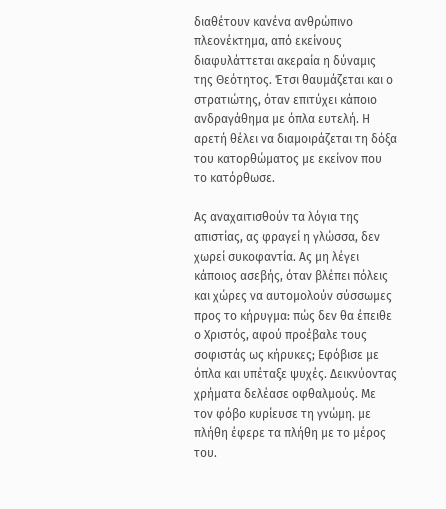διαθέτουν κανένα ανθρώπινο πλεονέκτημα, από εκείνους διαφυλάττεται ακεραία η δύναμις της Θεότητος. Έτσι θαυμάζεται και ο στρατιώτης, όταν επιτύχει κάποιο ανδραγάθημα με όπλα ευτελή. Η αρετή θέλει να διαμοιράζεται τη δόξα του κατορθώματος με εκείνον που το κατόρθωσε.

Ας αναχαιτισθούν τα λόγια της απιστίας, ας φραγεί η γλώσσα, δεν χωρεί συκοφαντία. Ας μη λέγει κάποιος ασεβής, όταν βλέπει πόλεις και χώρες να αυτομολούν σύσσωμες προς το κήρυγμα: πώς δεν θα έπειθε ο Χριστός, αφού προέβαλε τους σοφιστάς ως κήρυκες; Εφόβισε με όπλα και υπέταξε ψυχές. Δεικνύοντας χρήματα δελέασε οφθαλμούς. Με τον φόβο κυρίευσε τη γνώμη. με πλήθη έφερε τα πλήθη με το μέρος του.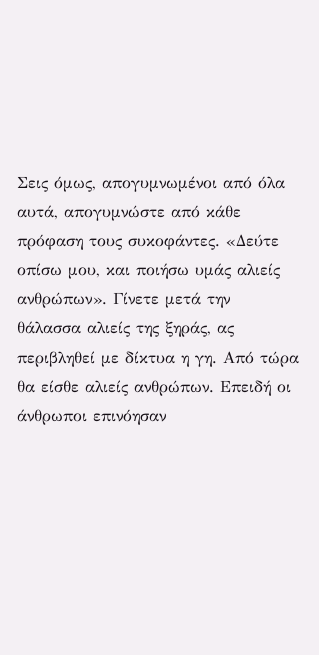Σεις όμως, απογυμνωμένοι από όλα αυτά, απογυμνώστε από κάθε πρόφαση τους συκοφάντες. «Δεύτε οπίσω μου, και ποιήσω υμάς αλιείς ανθρώπων». Γίνετε μετά την θάλασσα αλιείς της ξηράς, ας περιβληθεί με δίκτυα η γη. Από τώρα θα είσθε αλιείς ανθρώπων. Επειδή οι άνθρωποι επινόησαν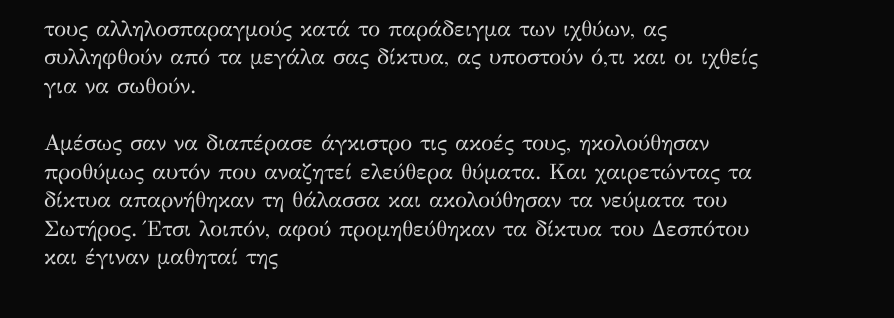τους αλληλοσπαραγμούς κατά το παράδειγμα των ιχθύων, ας συλληφθούν από τα μεγάλα σας δίκτυα, ας υποστούν ό,τι και οι ιχθείς για να σωθούν.

Αμέσως σαν να διαπέρασε άγκιστρο τις ακοές τους, ηκολούθησαν προθύμως αυτόν που αναζητεί ελεύθερα θύματα. Και χαιρετώντας τα δίκτυα απαρνήθηκαν τη θάλασσα και ακολούθησαν τα νεύματα του Σωτήρος. Έτσι λοιπόν, αφού προμηθεύθηκαν τα δίκτυα του Δεσπότου και έγιναν μαθηταί της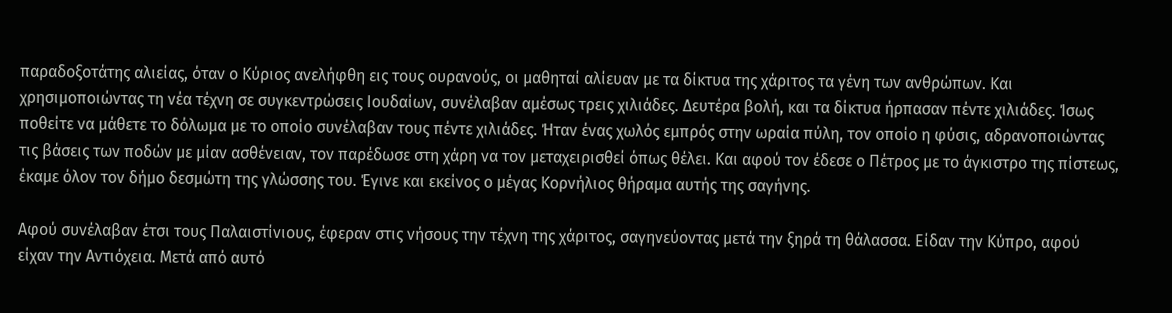παραδοξοτάτης αλιείας, όταν ο Κύριος ανελήφθη εις τους ουρανούς, οι μαθηταί αλίευαν με τα δίκτυα της χάριτος τα γένη των ανθρώπων. Και χρησιμοποιώντας τη νέα τέχνη σε συγκεντρώσεις Ιουδαίων, συνέλαβαν αμέσως τρεις χιλιάδες. Δευτέρα βολή, και τα δίκτυα ήρπασαν πέντε χιλιάδες. Ίσως ποθείτε να μάθετε το δόλωμα με το οποίο συνέλαβαν τους πέντε χιλιάδες. Ήταν ένας χωλός εμπρός στην ωραία πύλη, τον οποίο η φύσις, αδρανοποιώντας τις βάσεις των ποδών με μίαν ασθένειαν, τον παρέδωσε στη χάρη να τον μεταχειρισθεί όπως θέλει. Και αφού τον έδεσε ο Πέτρος με το άγκιστρο της πίστεως, έκαμε όλον τον δήμο δεσμώτη της γλώσσης του. Έγινε και εκείνος ο μέγας Κορνήλιος θήραμα αυτής της σαγήνης.

Αφού συνέλαβαν έτσι τους Παλαιστίνιους, έφεραν στις νήσους την τέχνη της χάριτος, σαγηνεύοντας μετά την ξηρά τη θάλασσα. Είδαν την Κύπρο, αφού είχαν την Αντιόχεια. Μετά από αυτό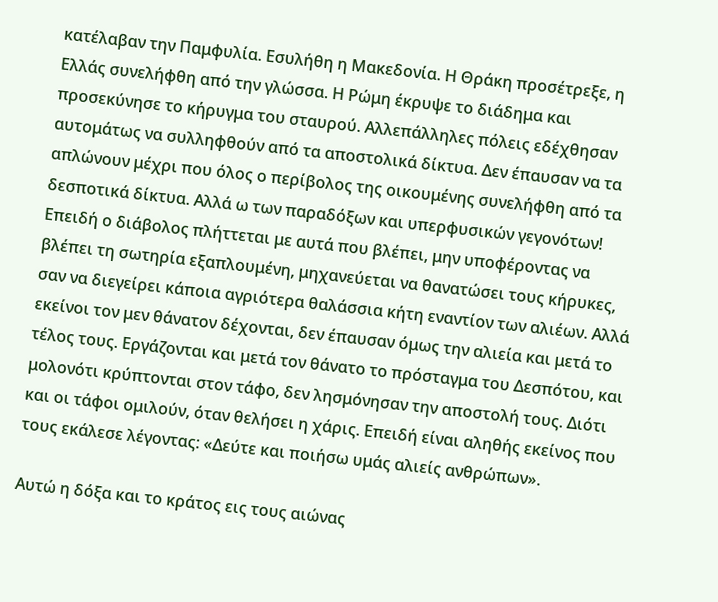κατέλαβαν την Παμφυλία. Εσυλήθη η Μακεδονία. Η Θράκη προσέτρεξε, η Ελλάς συνελήφθη από την γλώσσα. Η Ρώμη έκρυψε το διάδημα και προσεκύνησε το κήρυγμα του σταυρού. Αλλεπάλληλες πόλεις εδέχθησαν αυτομάτως να συλληφθούν από τα αποστολικά δίκτυα. Δεν έπαυσαν να τα απλώνουν μέχρι που όλος ο περίβολος της οικουμένης συνελήφθη από τα δεσποτικά δίκτυα. Αλλά ω των παραδόξων και υπερφυσικών γεγονότων! Επειδή ο διάβολος πλήττεται με αυτά που βλέπει, μην υποφέροντας να βλέπει τη σωτηρία εξαπλουμένη, μηχανεύεται να θανατώσει τους κήρυκες, σαν να διεγείρει κάποια αγριότερα θαλάσσια κήτη εναντίον των αλιέων. Αλλά εκείνοι τον μεν θάνατον δέχονται, δεν έπαυσαν όμως την αλιεία και μετά το τέλος τους. Εργάζονται και μετά τον θάνατο το πρόσταγμα του Δεσπότου, και μολονότι κρύπτονται στον τάφο, δεν λησμόνησαν την αποστολή τους. Διότι και οι τάφοι ομιλούν, όταν θελήσει η χάρις. Επειδή είναι αληθής εκείνος που τους εκάλεσε λέγοντας: «Δεύτε και ποιήσω υμάς αλιείς ανθρώπων».

Αυτώ η δόξα και το κράτος εις τους αιώνας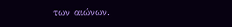των αιώνων.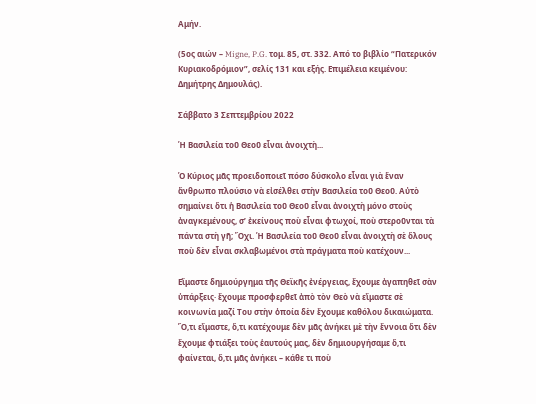Αμήν.

(5ος αιών – Migne, P.G. τομ. 85, στ. 332. Από το βιβλίο “Πατερικόν Κυριακοδρόμιον”, σελίς 131 και εξής. Επιμέλεια κειμένου: Δημήτρης Δημουλάς).

Σάββατο 3 Σεπτεμβρίου 2022

Ἡ Βασιλεία τοῦ Θεοῦ εἶναι ἀνοιχτὴ...

Ὁ Κύριος μᾶς προειδοποιεῖ πόσο δύσκολο εἶναι γιὰ ἕναν ἄνθρωπο πλούσιο νὰ εἰσέλθει στὴν Βασιλεία τοῦ Θεοῦ. Αὐτὸ σημαίνει ὅτι ἡ Βασιλεία τοῦ Θεοῦ εἶναι ἀνοιχτὴ μόνο στοὺς ἀναγκεμένους, σ’ ἐκείνους ποὺ εἶναι φτωχοί, ποὺ στεροῦνται τὰ πάντα στὴ γῆ; Ὄχι. Ἡ Βασιλεία τοῦ Θεοῦ εἶναι ἀνοιχτὴ σὲ ὅλους ποὺ δὲν εἶναι σκλαβωμένοι στὰ πράγματα ποὺ κατέχουν...

Εἴμαστε δημιούργημα τῆς Θεϊκῆς ἐνέργειας, ἔχουμε ἀγαπηθεῖ σὰν ὑπάρξεις· ἔχουμε προσφερθεῖ ἀπὸ τὸν Θεὸ νὰ εἴμαστε σὲ κοινωνία μαζί Του στὴν ὁποία δὲν ἔχουμε καθόλου δικαιώματα. Ὅ,τι εἴμαστε, ὅ,τι κατέχουμε δὲν μᾶς ἀνήκει μὲ τὴν ἔννοια ὅτι δὲν ἔχουμε φτιάξει τοὺς ἑαυτούς μας, δὲν δημιουργήσαμε ὅ,τι φαίνεται, ὅ,τι μᾶς ἀνήκει – κάθε τι ποὺ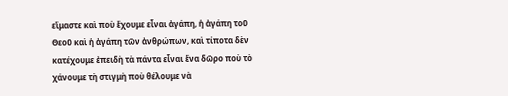εἴμαστε καὶ ποὺ ἔχουμε εἶναι ἀγάπη, ἡ ἀγάπη τοῦ Θεοῦ καὶ ἡ ἀγάπη τῶν ἀνθρώπων, καὶ τίποτα δὲν κατέχουμε ἐπειδὴ τὰ πάντα εἶναι ἕνα δῶρο ποὺ τὸ χάνουμε τὴ στιγμὴ ποὺ θέλουμε νὰ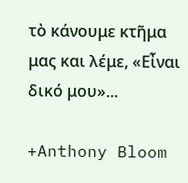τὸ κάνουμε κτῆμα μας και λέμε, «Εἶναι δικό μου»...

+Anthony Bloom